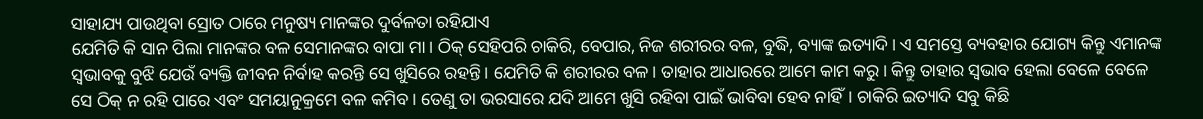ସାହାଯ୍ୟ ପାଉଥିବା ସ୍ରୋତ ଠାରେ ମନୁଷ୍ୟ ମାନଙ୍କର ଦୁର୍ବଳତା ରହିଯାଏ
ଯେମିତି କି ସାନ ପିଲା ମାନଙ୍କର ବଳ ସେମାନଙ୍କର ବାପା ମା। ଠିକ୍ ସେହିପରି ଚାକିରି, ବେପାର, ନିଜ ଶରୀରର ବଳ, ବୁଦ୍ଧି, ବ୍ୟାଙ୍କ ଇତ୍ୟାଦି। ଏ ସମସ୍ତେ ବ୍ୟବହାର ଯୋଗ୍ୟ କିନ୍ତୁ ଏମାନଙ୍କ ସ୍ବଭାବକୁ ବୁଝି ଯେଉଁ ବ୍ୟକ୍ତି ଜୀବନ ନିର୍ବାହ କରନ୍ତି ସେ ଖୁସିରେ ରହନ୍ତି। ଯେମିତି କି ଶରୀରର ବଳ। ତାହାର ଆଧାରରେ ଆମେ କାମ କରୁ। କିନ୍ତୁ ତାହାର ସ୍ବଭାବ ହେଲା ବେଳେ ବେଳେ ସେ ଠିକ୍ ନ ରହି ପାରେ ଏବଂ ସମୟାନୁକ୍ରମେ ବଳ କମିବ। ତେଣୁ ତା ଭରସାରେ ଯଦି ଆମେ ଖୁସି ରହିବା ପାଇଁ ଭାବିବା ହେବ ନାହିଁ। ଚାକିରି ଇତ୍ୟାଦି ସବୁ କିଛି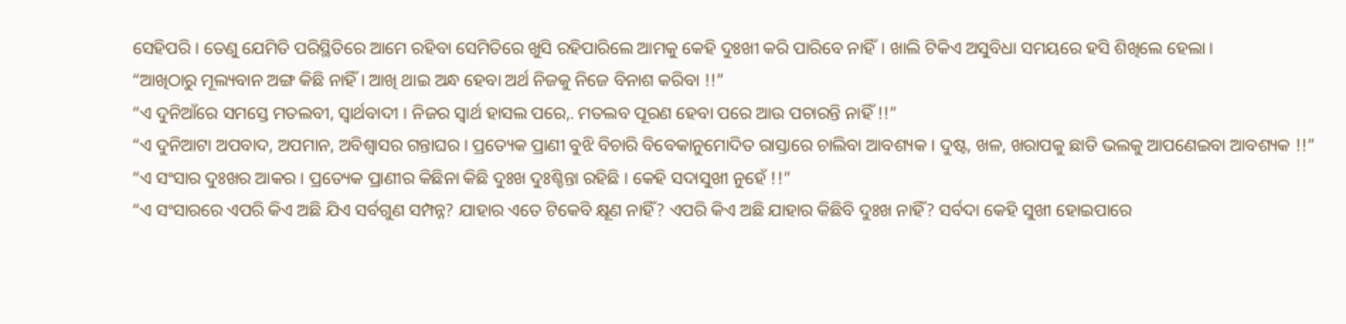ସେହିପରି। ତେଣୁ ଯେମିତି ପରିସ୍ଥିତିରେ ଆମେ ରହିବା ସେମିତିରେ ଖୁସି ରହିପାରିଲେ ଆମକୁ କେହି ଦୁଃଖୀ କରି ପାରିବେ ନାହିଁ। ଖାଲି ଟିକିଏ ଅସୁବିଧା ସମୟରେ ହସି ଶିଖିଲେ ହେଲା।
“ଆଖିଠାରୁ ମୂଲ୍ୟବାନ ଅଙ୍ଗ କିଛି ନାହିଁ । ଆଖି ଥାଇ ଅନ୍ଧ ହେବା ଅର୍ଥ ନିଜକୁ ନିଜେ ବିନାଶ କରିବା !!”
“ଏ ଦୁନିଆଁରେ ସମସ୍ତେ ମତଲବୀ, ସ୍ୱାର୍ଥବାଦୀ । ନିଜର ସ୍ୱାର୍ଥ ହାସଲ ପରେ,. ମତଲବ ପୂରଣ ହେବା ପରେ ଆଉ ପଚାରନ୍ତି ନାହିଁ !!”
“ଏ ଦୁନିଆଟା ଅପବାଦ, ଅପମାନ, ଅବିଶ୍ୱାସର ଗନ୍ତାଘର । ପ୍ରତ୍ୟେକ ପ୍ରାଣୀ ବୁଝି ବିଚାରି ବିବେକାନୁମୋଦିତ ରାସ୍ତାରେ ଚାଲିବା ଆବଶ୍ୟକ । ଦୁଷ୍ଟ, ଖଳ, ଖରାପକୁ ଛାଡି ଭଲକୁ ଆପଣେଇବା ଆବଶ୍ୟକ !!”
“ଏ ସଂସାର ଦୁଃଖର ଆକର । ପ୍ରତ୍ୟେକ ପ୍ରାଣୀର କିଛିନା କିଛି ଦୁଃଖ ଦୁଃଶ୍ଚିନ୍ତା ରହିଛି । କେହି ସଦାସୁଖୀ ନୁହେଁ !!”
“ଏ ସଂସାରରେ ଏପରି କିଏ ଅଛି ଯିଏ ସର୍ବଗୁଣ ସମ୍ପନ୍ନ? ଯାହାର ଏତେ ଟିକେବି କ୍ଷୂଣ ନାହିଁ? ଏପରି କିଏ ଅଛି ଯାହାର କିଛିବି ଦୁଃଖ ନାହିଁ? ସର୍ବଦା କେହି ସୁଖୀ ହୋଇପାରେ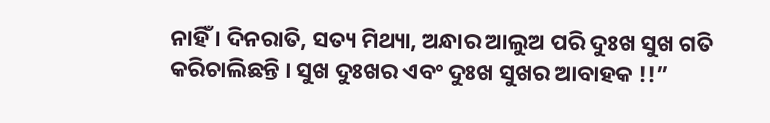ନାହିଁ । ଦିନରାତି, ସତ୍ୟ ମିଥ୍ୟା, ଅନ୍ଧାର ଆଲୁଅ ପରି ଦୁଃଖ ସୁଖ ଗତି କରିଚାଲିଛନ୍ତି । ସୁଖ ଦୁଃଖର ଏବଂ ଦୁଃଖ ସୁଖର ଆବାହକ !!”